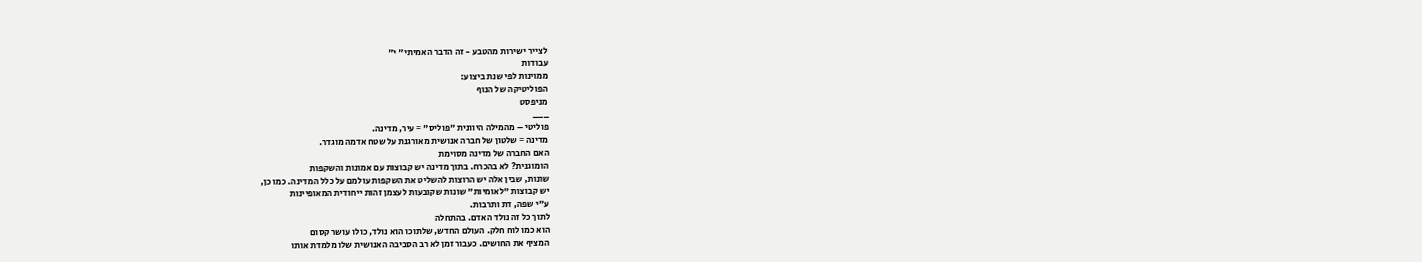לצייר ישירות מהטבע - זה הדבר האמיתי" י"
עבודות
ממוינות לפי שנת ביצוע:
הפוליטיקה של הנוף
מניפסט
___
פוליטי – מהמילה היוונית "פוליס" = עיר, מדינה.
מדינה = שלטון של חברה אנושית מאורגנת על שטח אדמה מוגדר.
האם החברה של מדינה מסוימת
הומוגנית? לא בהכרח. בתוך מדינה יש קבוצות עם אמונות והשקפות
שונות, שבין אלה יש הרוצות להשליט את השקפות עולמם על כלל המדינה. כמו כן,
יש קבוצות "לאומיות" שונות שקובעות לעצמן זהות ייחודית המאופיינות
ע"י שפה, דת ותרבות.
לתוך כל זה נולד האדם. בהתחלה
הוא כמו לוח חלק. העולם החדש, שלתוכו הוא נולד, כולו עושר קסום
המציף את החושים. כעבור זמן לא רב הסביבה האנושית שלו מלמדת אותו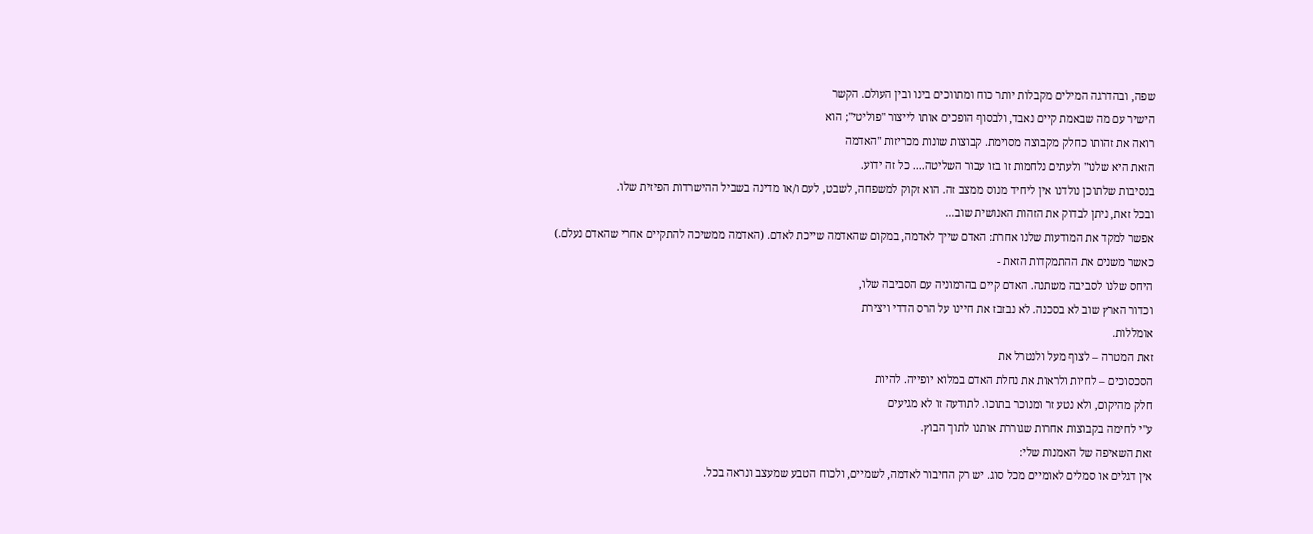שפה, ובהדרגה המילים מקבלות יותר כוח ומתווכים בינו ובין העולם. הקשר
הישיר עם מה שבאמת קיים נאבד, ולבסוף הופכים אותו לייצור "פוליטי"; הוא
רואה את זהותו כחלק מקבוצה מסוימת. קבוצות שונות מכריזות "האדמה
הזאת היא שלנו" ולעתים נלחמות זו בזו עבור השליטה.... כל זה ידוע.
בנסיבות שלתוכן נולדנו אין ליחיד מנוס ממצב זה. הוא זקוק למשפחה, לשבט, לעם ו/או מדינה בשביל ההישרדות הפיזית שלו.
ובכל זאת, ניתן לבדוק את הזהות האנושית שוב...
אפשר למקד את המודעות שלנו אחרת: האדם שייך לאדמה, במקום שהאדמה שייכת לאדם. (האדמה ממשיכה להתקיים אחרי שהאדם נעלם.)
כאשר משנים את ההתמקדות הזאת -
היחס שלנו לסביבה משתנה. האדם קיים בהרמוניה עם הסביבה שלו,
וכדור הארץ שוב לא בסכנה. לא נבזבז את חיינו על הרס הדדי ויצירת
אומללות.
זאת המטרה – לצוף מעל ולנטרל את
הסכסוכים – לחיות ולראות את נחלת האדם במלוא יופייה. להיות
חלק מהיקום, ולא נטע זר ומנוכר בתוכו. לתודעה זו לא מגיעים
ע"י לחימה בקבוצות אחרות שגוררת אותנו לתוך הבוץ.
זאת השאיפה של האמנות שלי:
אין דגלים או סמלים לאומיים מכל סוג. יש רק החיבור לאדמה, לשמיים, ולכוח הטבע שמעצב ונראה בכל.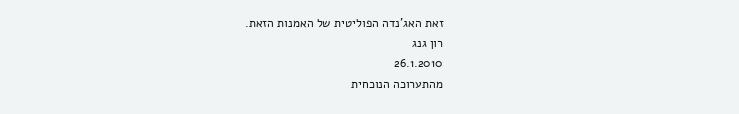זאת האג'נדה הפוליטית של האמנות הזאת.
רון גנג
26.1.2010
מהתערוכה הנוכחית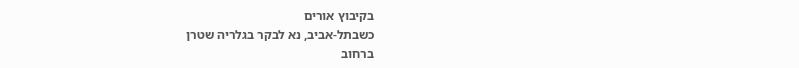בקיבוץ אורים
כשבתל-אביב, נא לבקר בגלריה שטרן
ברחוב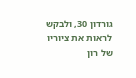גורדון 30, ולבקש לראות את ציוריו של רון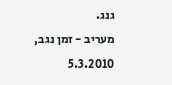גנג.
מעריב - זמן נגב, 5.3.2010